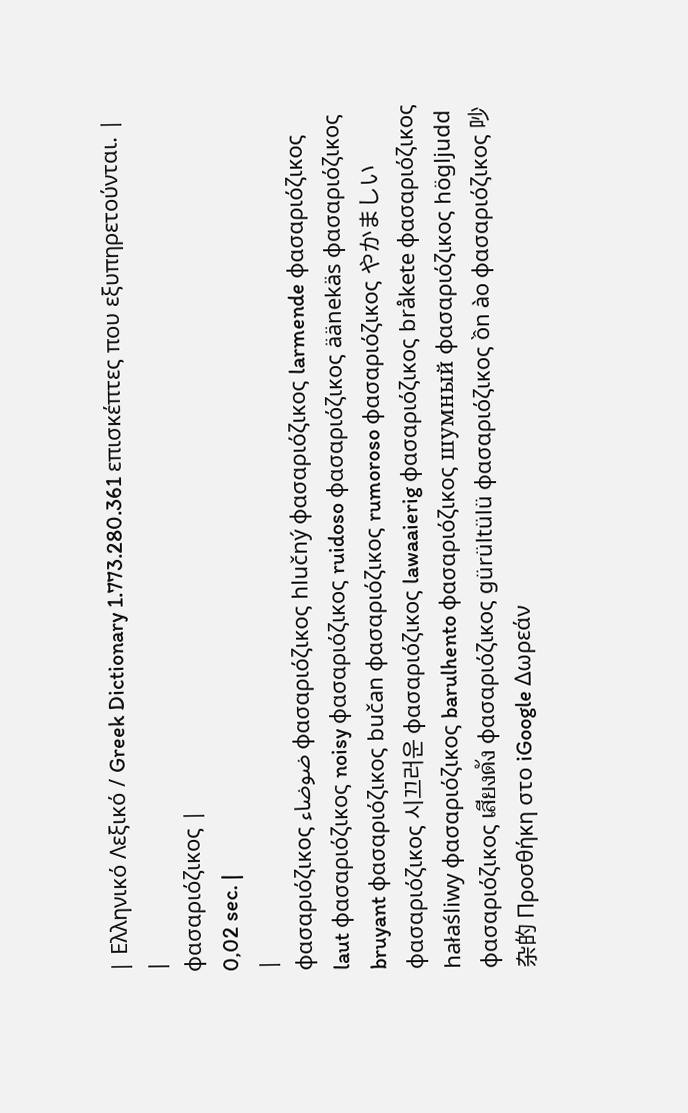| Ελληνικό Λεξικό / Greek Dictionary 1.773.280.361 επισκέπτες που εξυπηρετούνται. |
|
φασαριόζικος |
0,02 sec. |
|
φασαριόζικος ضوضاء φασαριόζικος hlučný φασαριόζικος larmende φασαριόζικος laut φασαριόζικος noisy φασαριόζικος ruidoso φασαριόζικος äänekäs φασαριόζικος bruyant φασαριόζικος bučan φασαριόζικος rumoroso φασαριόζικος やかましい φασαριόζικος 시끄러운 φασαριόζικος lawaaierig φασαριόζικος bråkete φασαριόζικος hałaśliwy φασαριόζικος barulhento φασαριόζικος шумный φασαριόζικος högljudd φασαριόζικος เสียงดัง φασαριόζικος gürültülü φασαριόζικος ồn ào φασαριόζικος 吵杂的 Προσθήκη στο iGoogle Δωρεάν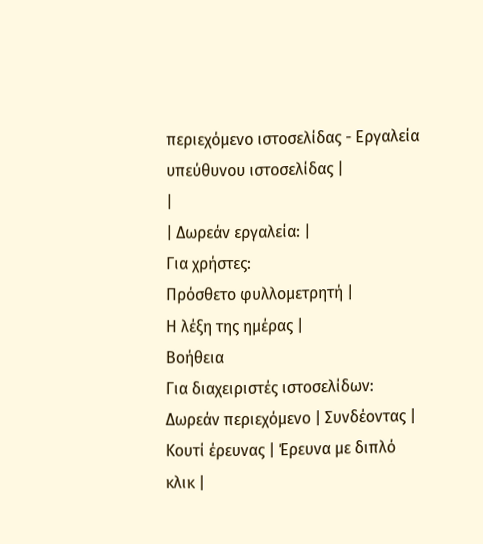περιεχόμενο ιστοσελίδας - Εργαλεία υπεύθυνου ιστοσελίδας |
|
| Δωρεάν εργαλεία: |
Για χρήστες:
Πρόσθετο φυλλομετρητή |
Η λέξη της ημέρας |
Βοήθεια
Για διαχειριστές ιστοσελίδων: Δωρεάν περιεχόμενο | Συνδέοντας | Κουτί έρευνας | Έρευνα με διπλό κλικ |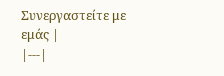Συνεργαστείτε με εμάς |
|---|